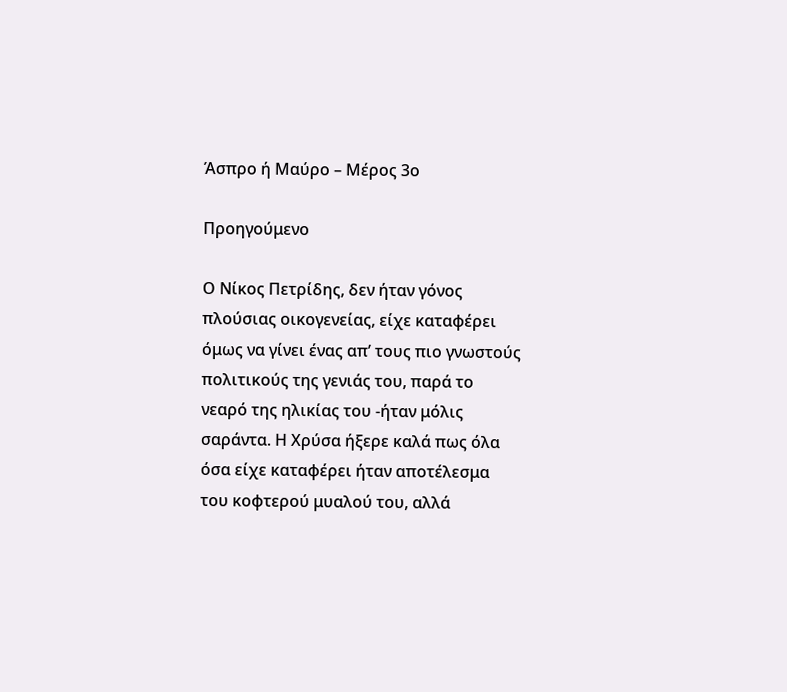Άσπρο ή Μαύρο – Μέρος 3ο

Προηγούμενο

Ο Νίκος Πετρίδης, δεν ήταν γόνος πλούσιας οικογενείας, είχε καταφέρει όμως να γίνει ένας απ’ τους πιο γνωστούς πολιτικούς της γενιάς του, παρά το νεαρό της ηλικίας του -ήταν μόλις σαράντα. Η Χρύσα ήξερε καλά πως όλα όσα είχε καταφέρει ήταν αποτέλεσμα του κοφτερού μυαλού του, αλλά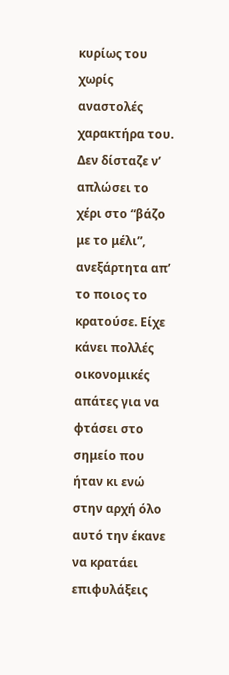κυρίως του χωρίς αναστολές χαρακτήρα του. Δεν δίσταζε ν’ απλώσει το χέρι στο “βάζο με το μέλι”, ανεξάρτητα απ’ το ποιος το κρατούσε. Είχε κάνει πολλές οικονομικές απάτες για να φτάσει στο σημείο που ήταν κι ενώ στην αρχή όλο αυτό την έκανε να κρατάει επιφυλάξεις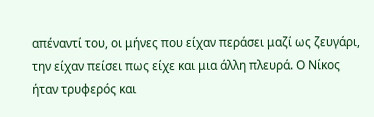απέναντί του, οι μήνες που είχαν περάσει μαζί ως ζευγάρι, την είχαν πείσει πως είχε και μια άλλη πλευρά. Ο Νίκος ήταν τρυφερός και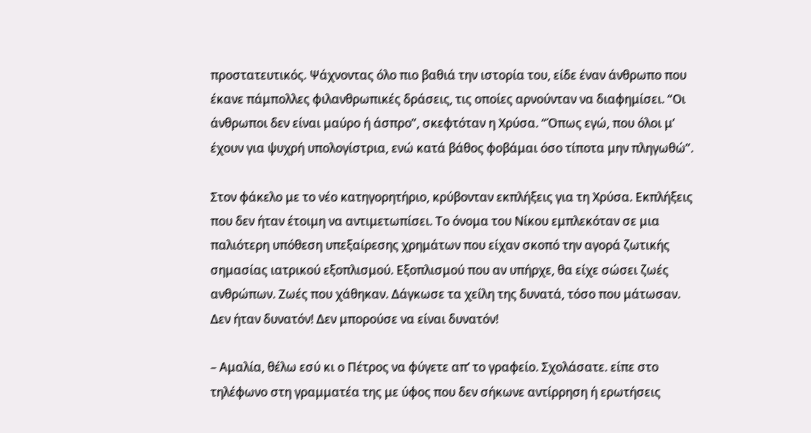προστατευτικός. Ψάχνοντας όλο πιο βαθιά την ιστορία του, είδε έναν άνθρωπο που έκανε πάμπολλες φιλανθρωπικές δράσεις, τις οποίες αρνούνταν να διαφημίσει. “Οι άνθρωποι δεν είναι μαύρο ή άσπρο”, σκεφτόταν η Χρύσα. “Όπως εγώ, που όλοι μ’ έχουν για ψυχρή υπολογίστρια, ενώ κατά βάθος φοβάμαι όσο τίποτα μην πληγωθώ”.

Στον φάκελο με το νέο κατηγορητήριο, κρύβονταν εκπλήξεις για τη Χρύσα. Εκπλήξεις που δεν ήταν έτοιμη να αντιμετωπίσει. Το όνομα του Νίκου εμπλεκόταν σε μια παλιότερη υπόθεση υπεξαίρεσης χρημάτων που είχαν σκοπό την αγορά ζωτικής σημασίας ιατρικού εξοπλισμού. Εξοπλισμού που αν υπήρχε, θα είχε σώσει ζωές ανθρώπων. Ζωές που χάθηκαν. Δάγκωσε τα χείλη της δυνατά, τόσο που μάτωσαν. Δεν ήταν δυνατόν! Δεν μπορούσε να είναι δυνατόν!

– Αμαλία, θέλω εσύ κι ο Πέτρος να φύγετε απ’ το γραφείο. Σχολάσατε. είπε στο τηλέφωνο στη γραμματέα της με ύφος που δεν σήκωνε αντίρρηση ή ερωτήσεις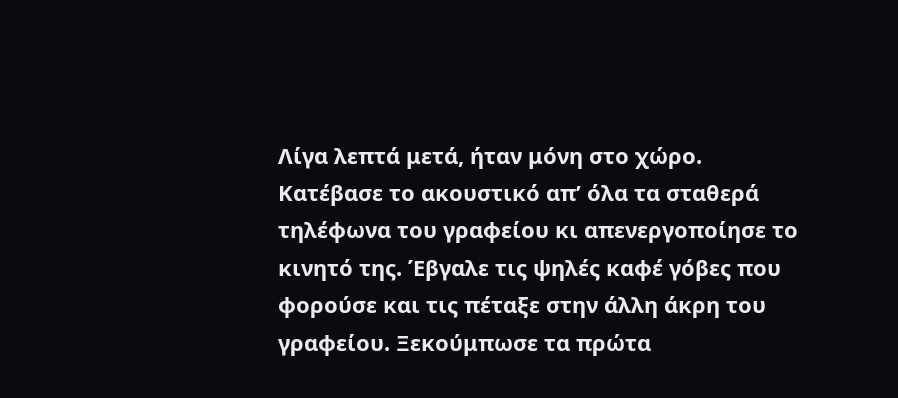Λίγα λεπτά μετά, ήταν μόνη στο χώρο. Κατέβασε το ακουστικό απ’ όλα τα σταθερά τηλέφωνα του γραφείου κι απενεργοποίησε το κινητό της. Έβγαλε τις ψηλές καφέ γόβες που φορούσε και τις πέταξε στην άλλη άκρη του γραφείου. Ξεκούμπωσε τα πρώτα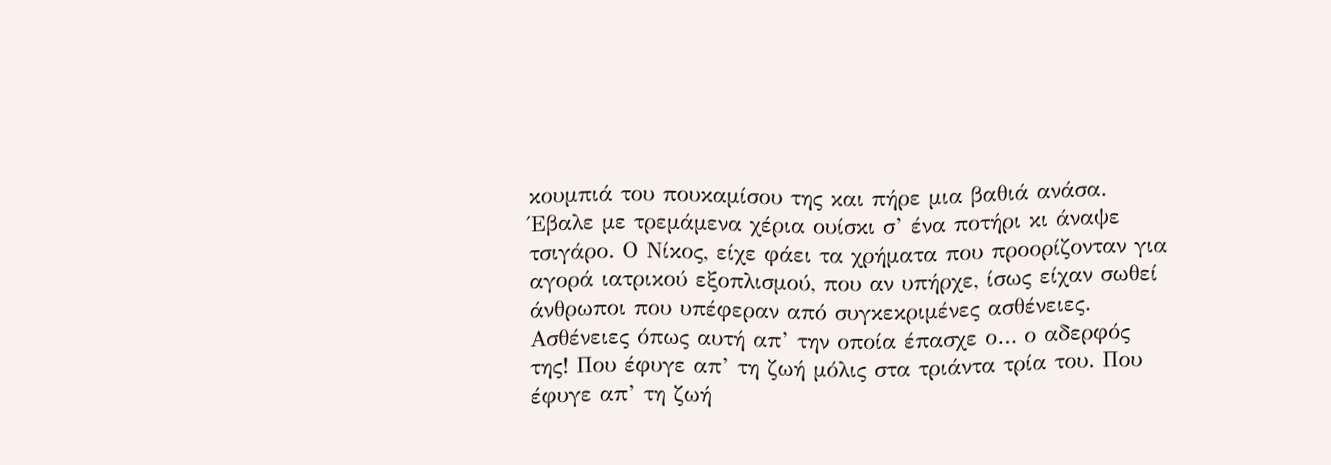κουμπιά του πουκαμίσου της και πήρε μια βαθιά ανάσα. Έβαλε με τρεμάμενα χέρια ουίσκι σ’ ένα ποτήρι κι άναψε τσιγάρο. Ο Νίκος, είχε φάει τα χρήματα που προορίζονταν για αγορά ιατρικού εξοπλισμού, που αν υπήρχε, ίσως είχαν σωθεί άνθρωποι που υπέφεραν από συγκεκριμένες ασθένειες. Ασθένειες όπως αυτή απ’ την οποία έπασχε ο… ο αδερφός της! Που έφυγε απ’ τη ζωή μόλις στα τριάντα τρία του. Που έφυγε απ’ τη ζωή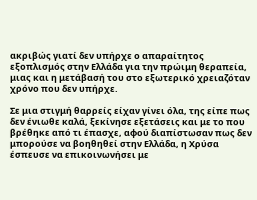ακριβώς γιατί δεν υπήρχε ο απαραίτητος εξοπλισμός στην Ελλάδα για την πρώιμη θεραπεία, μιας και η μετάβασή του στο εξωτερικό χρειαζόταν χρόνο που δεν υπήρχε.

Σε μια στιγμή θαρρείς είχαν γίνει όλα, της είπε πως δεν ένιωθε καλά, ξεκίνησε εξετάσεις και με το που βρέθηκε από τι έπασχε, αφού διαπίστωσαν πως δεν μπορούσε να βοηθηθεί στην Ελλάδα, η Χρύσα έσπευσε να επικοινωνήσει με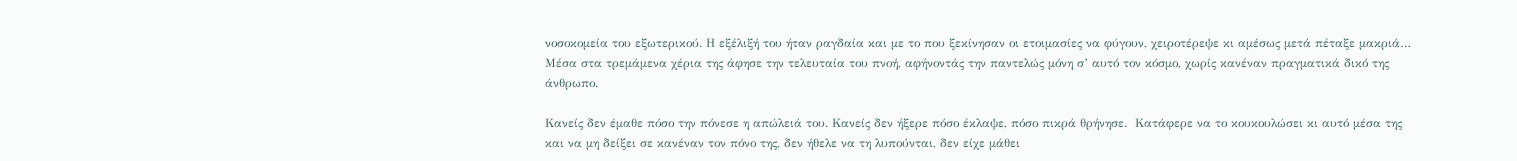νοσοκομεία του εξωτερικού. Η εξέλιξή του ήταν ραγδαία και με το που ξεκίνησαν οι ετοιμασίες να φύγουν, χειροτέρεψε κι αμέσως μετά πέταξε μακριά… Μέσα στα τρεμάμενα χέρια της άφησε την τελευταία του πνοή, αφήνοντάς την παντελώς μόνη σ’ αυτό τον κόσμο, χωρίς κανέναν πραγματικά δικό της άνθρωπο.

Κανείς δεν έμαθε πόσο την πόνεσε η απώλειά του. Κανείς δεν ήξερε πόσο έκλαψε, πόσο πικρά θρήνησε.  Κατάφερε να το κουκουλώσει κι αυτό μέσα της και να μη δείξει σε κανέναν τον πόνο της, δεν ήθελε να τη λυπούνται, δεν είχε μάθει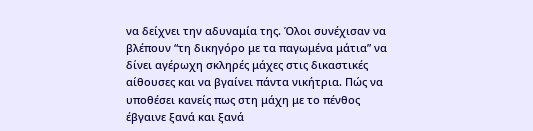να δείχνει την αδυναμία της. Όλοι συνέχισαν να βλέπουν “τη δικηγόρο με τα παγωμένα μάτια” να δίνει αγέρωχη σκληρές μάχες στις δικαστικές αίθουσες και να βγαίνει πάντα νικήτρια. Πώς να υποθέσει κανείς πως στη μάχη με το πένθος έβγαινε ξανά και ξανά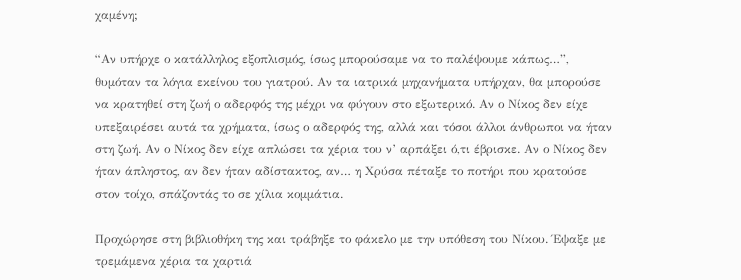χαμένη;

“Αν υπήρχε ο κατάλληλος εξοπλισμός, ίσως μπορούσαμε να το παλέψουμε κάπως…”, θυμόταν τα λόγια εκείνου του γιατρού. Αν τα ιατρικά μηχανήματα υπήρχαν, θα μπορούσε να κρατηθεί στη ζωή ο αδερφός της μέχρι να φύγουν στο εξωτερικό. Αν ο Νίκος δεν είχε υπεξαιρέσει αυτά τα χρήματα, ίσως ο αδερφός της, αλλά και τόσοι άλλοι άνθρωποι να ήταν στη ζωή. Αν ο Νίκος δεν είχε απλώσει τα χέρια του ν’ αρπάξει ό,τι έβρισκε. Αν ο Νίκος δεν ήταν άπληστος, αν δεν ήταν αδίστακτος, αν… η Χρύσα πέταξε το ποτήρι που κρατούσε στον τοίχο, σπάζοντάς το σε χίλια κομμάτια.

Προχώρησε στη βιβλιοθήκη της και τράβηξε το φάκελο με την υπόθεση του Νίκου. Έψαξε με τρεμάμενα χέρια τα χαρτιά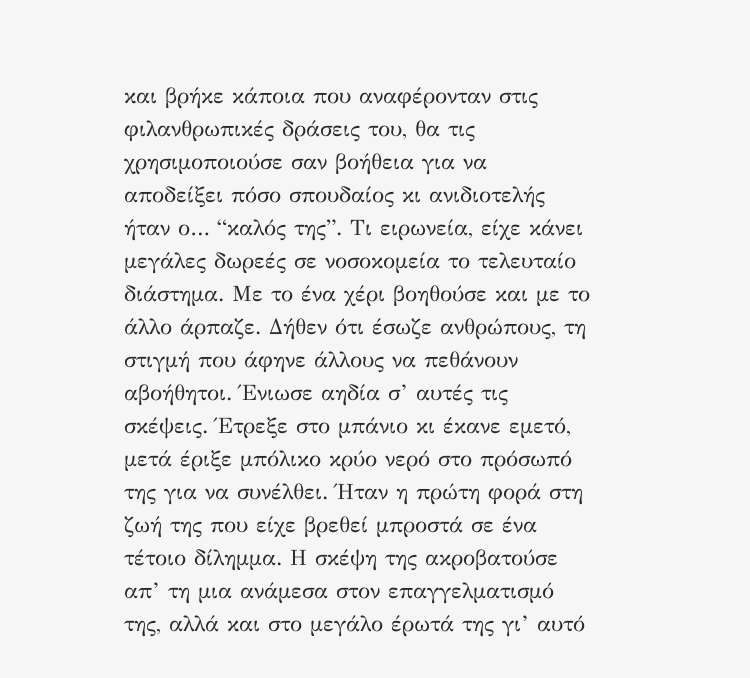και βρήκε κάποια που αναφέρονταν στις φιλανθρωπικές δράσεις του, θα τις χρησιμοποιούσε σαν βοήθεια για να αποδείξει πόσο σπουδαίος κι ανιδιοτελής ήταν ο… “καλός της”. Τι ειρωνεία, είχε κάνει μεγάλες δωρεές σε νοσοκομεία το τελευταίο διάστημα. Με το ένα χέρι βοηθούσε και με το άλλο άρπαζε. Δήθεν ότι έσωζε ανθρώπους, τη στιγμή που άφηνε άλλους να πεθάνουν αβοήθητοι. Ένιωσε αηδία σ’ αυτές τις σκέψεις. Έτρεξε στο μπάνιο κι έκανε εμετό, μετά έριξε μπόλικο κρύο νερό στο πρόσωπό της για να συνέλθει. Ήταν η πρώτη φορά στη ζωή της που είχε βρεθεί μπροστά σε ένα τέτοιο δίλημμα. Η σκέψη της ακροβατούσε απ’ τη μια ανάμεσα στον επαγγελματισμό της, αλλά και στο μεγάλο έρωτά της γι’ αυτό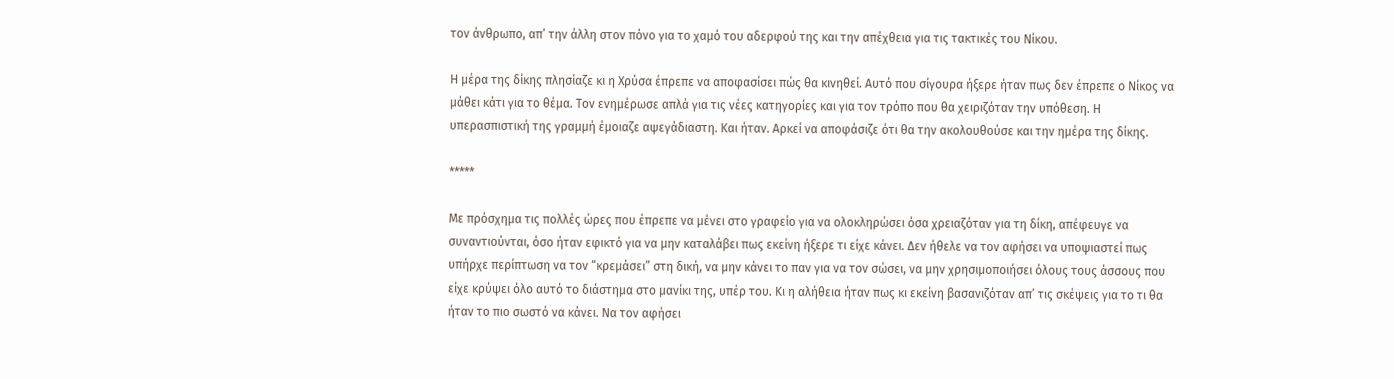τον άνθρωπο, απ’ την άλλη στον πόνο για το χαμό του αδερφού της και την απέχθεια για τις τακτικές του Νίκου.

Η μέρα της δίκης πλησίαζε κι η Χρύσα έπρεπε να αποφασίσει πώς θα κινηθεί. Αυτό που σίγουρα ήξερε ήταν πως δεν έπρεπε ο Νίκος να μάθει κάτι για το θέμα. Τον ενημέρωσε απλά για τις νέες κατηγορίες και για τον τρόπο που θα χειριζόταν την υπόθεση. Η υπερασπιστική της γραμμή έμοιαζε αψεγάδιαστη. Και ήταν. Αρκεί να αποφάσιζε ότι θα την ακολουθούσε και την ημέρα της δίκης.

*****

Με πρόσχημα τις πολλές ώρες που έπρεπε να μένει στο γραφείο για να ολοκληρώσει όσα χρειαζόταν για τη δίκη, απέφευγε να συναντιούνται, όσο ήταν εφικτό για να μην καταλάβει πως εκείνη ήξερε τι είχε κάνει. Δεν ήθελε να τον αφήσει να υποψιαστεί πως υπήρχε περίπτωση να τον “κρεμάσει” στη δική, να μην κάνει το παν για να τον σώσει, να μην χρησιμοποιήσει όλους τους άσσους που είχε κρύψει όλο αυτό το διάστημα στο μανίκι της, υπέρ του. Κι η αλήθεια ήταν πως κι εκείνη βασανιζόταν απ’ τις σκέψεις για το τι θα ήταν το πιο σωστό να κάνει. Να τον αφήσει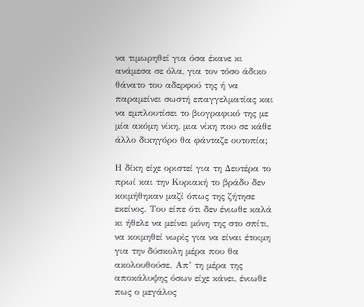να τιμωρηθεί για όσα έκανε κι ανάμεσα σε όλα, για τον τόσο άδικο θάνατο του αδερφού της ή να παραμείνει σωστή επαγγελματίας και να εμπλουτίσει το βιογραφικό της με μία ακόμη νίκη, μια νίκη που σε κάθε άλλο δικηγόρο θα φάνταζε ουτοπία;

Η δίκη είχε οριστεί για τη Δευτέρα το πρωί και την Κυριακή το βράδυ δεν κοιμήθηκαν μαζί όπως της ζήτησε εκείνος. Του είπε ότι δεν ένιωθε καλά κι ήθελε να μείνει μόνη της στο σπίτι, να κοιμηθεί νωρίς για να είναι έτοιμη για την δύσκολη μέρα που θα ακολουθούσε. Απ’ τη μέρα της αποκάλυψης όσων είχε κάνει, ένιωθε πως ο μεγάλος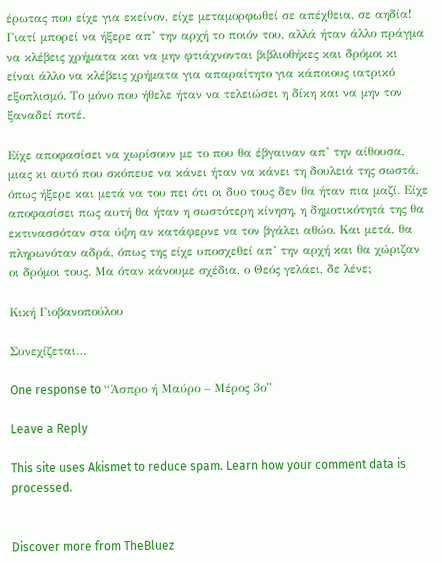έρωτας που είχε για εκείνον, είχε μεταμορφωθεί σε απέχθεια, σε αηδία! Γιατί μπορεί να ήξερε απ’ την αρχή το ποιόν του, αλλά ήταν άλλο πράγμα να κλέβεις χρήματα και να μην φτιάχνονται βιβλιοθήκες και δρόμοι κι είναι άλλο να κλέβεις χρήματα για απαραίτητο για κάποιους ιατρικό εξοπλισμό. Το μόνο που ήθελε ήταν να τελειώσει η δίκη και να μην τον ξαναδεί ποτέ.

Είχε αποφασίσει να χωρίσουν με το που θα έβγαιναν απ’ την αίθουσα, μιας κι αυτό που σκόπευε να κάνει ήταν να κάνει τη δουλειά της σωστά, όπως ήξερε και μετά να του πει ότι οι δυο τους δεν θα ήταν πια μαζί. Είχε αποφασίσει πως αυτή θα ήταν η σωστότερη κίνηση, η δημοτικότητά της θα εκτινασσόταν στα ύψη αν κατάφερνε να τον βγάλει αθώο. Και μετά, θα πληρωνόταν αδρά, όπως της είχε υποσχεθεί απ’ την αρχή και θα χώριζαν οι δρόμοι τους. Μα όταν κάνουμε σχέδια, ο Θεός γελάει, δε λένε;

Κική Γιοβανοπούλου

Συνεχίζεται…

One response to “Άσπρο ή Μαύρο – Μέρος 3ο”

Leave a Reply

This site uses Akismet to reduce spam. Learn how your comment data is processed.


Discover more from TheBluez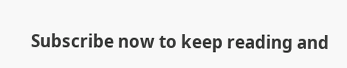Subscribe now to keep reading and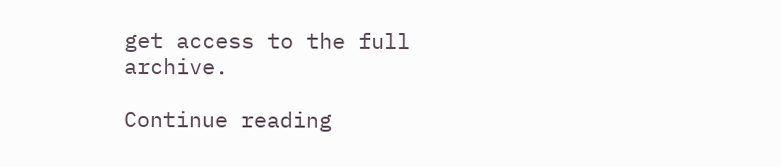get access to the full archive.

Continue reading